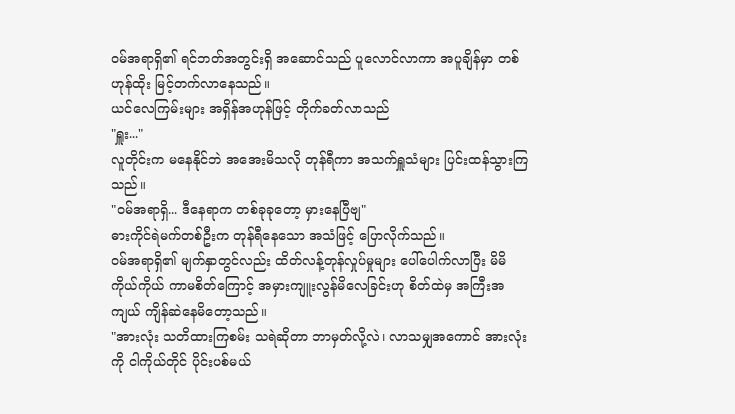ဝမ်အရာရှိ၏ ရင်ဘတ်အတွင်းရှိ အဆောင်သည် ပူလောင်လာကာ အပူချိန်မှာ တစ်ဟုန်ထိုး မြင့်တက်လာနေသည်။
ယင်လေကြမ်းများ အရှိန်အဟုန်ဖြင့် တိုက်ခတ်လာသည်
"ရှူး..."
လူတိုင်းက မနေနိုင်ဘဲ အအေးမိသလို တုန်ရီကာ အသက်ရှူသံများ ပြင်းထန်သွားကြသည်။
"ဝမ်အရာရှိ... ဒီနေရာက တစ်ခုခုတော့ မှားနေပြီဗျ"
ဓားကိုင်ရဲမက်တစ်ဦးက တုန်ရီနေသော အသံဖြင့် ပြောလိုက်သည်။
ဝမ်အရာရှိ၏ မျက်နှာတွင်လည်း ထိတ်လန့်တုန်လှုပ်မှုများ ပေါ်ပေါက်လာပြီး မိမိကိုယ်ကိုယ် ကာမစိတ်ကြောင့် အမှားကျူးလွန်မိလေခြင်းဟု စိတ်ထဲမှ အကြီးအကျယ် ကျိန်ဆဲနေမိတော့သည်။
"အားလုံး သတိထားကြစမ်း သရဲဆိုတာ ဘာမှတ်လို့လဲ၊ လာသမျှအကောင် အားလုံးကို ငါကိုယ်တိုင် ပိုင်းပစ်မယ်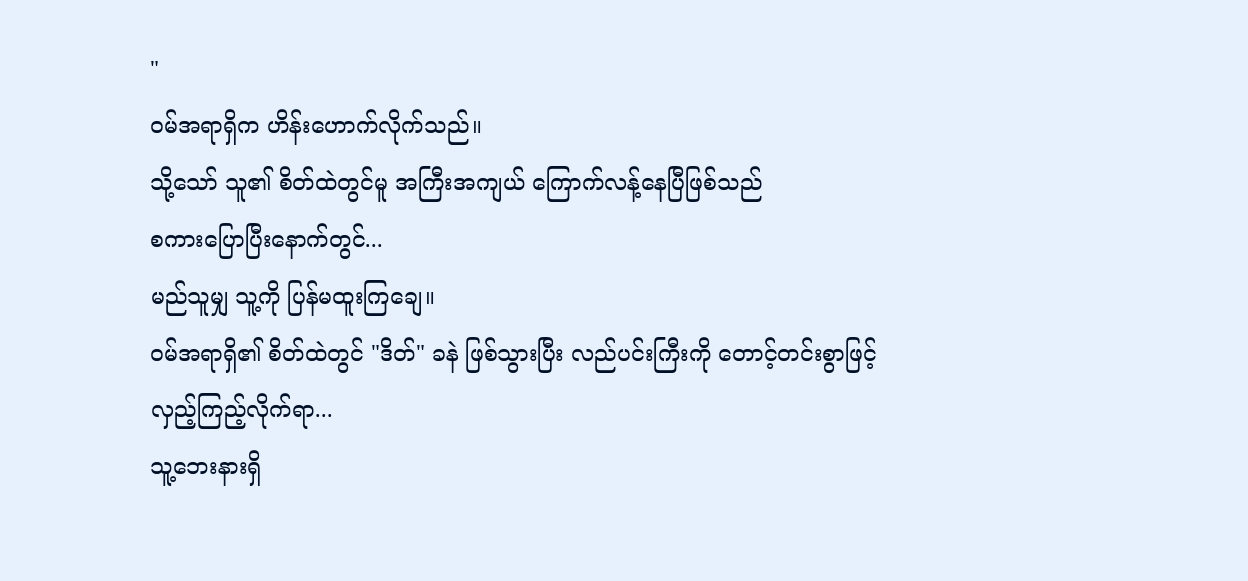"
ဝမ်အရာရှိက ဟိန်းဟောက်လိုက်သည်။
သို့သော် သူ၏ စိတ်ထဲတွင်မူ အကြီးအကျယ် ကြောက်လန့်နေပြီဖြစ်သည်
စကားပြောပြီးနောက်တွင်...
မည်သူမျှ သူ့ကို ပြန်မထူးကြချေ။
ဝမ်အရာရှိ၏ စိတ်ထဲတွင် "ဒိတ်" ခနဲ ဖြစ်သွားပြီး လည်ပင်းကြီးကို တောင့်တင်းစွာဖြင့် လှည့်ကြည့်လိုက်ရာ...
သူ့ဘေးနားရှိ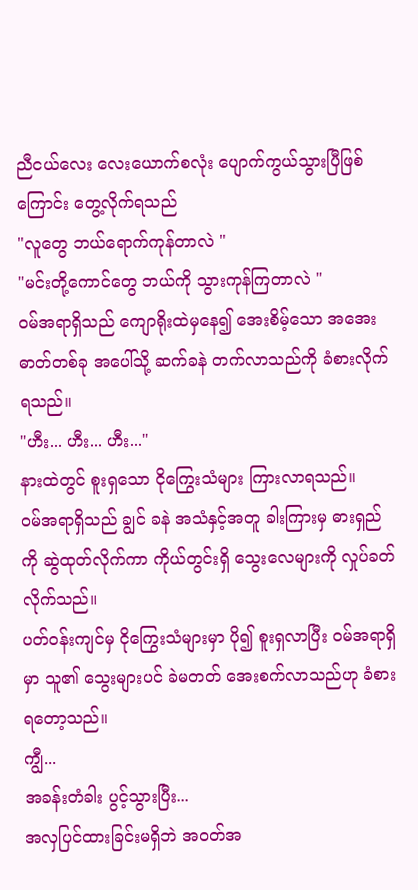ညီငယ်လေး လေးယောက်စလုံး ပျောက်ကွယ်သွားပြီဖြစ်ကြောင်း တွေ့လိုက်ရသည်
"လူတွေ ဘယ်ရောက်ကုန်တာလဲ "
"မင်းတို့ကောင်တွေ ဘယ်ကို သွားကုန်ကြတာလဲ "
ဝမ်အရာရှိသည် ကျောရိုးထဲမှနေ၍ အေးစိမ့်သော အအေးဓာတ်တစ်ခု အပေါ်သို့ ဆက်ခနဲ တက်လာသည်ကို ခံစားလိုက်ရသည်။
"ဟီး... ဟီး... ဟီး..."
နားထဲတွင် စူးရှသော ငိုကြွေးသံများ ကြားလာရသည်။
ဝမ်အရာရှိသည် ချွင် ခနဲ အသံနှင့်အတူ ခါးကြားမှ ဓားရှည်ကို ဆွဲထုတ်လိုက်ကာ ကိုယ်တွင်းရှိ သွေးလေများကို လှုပ်ခတ်လိုက်သည်။
ပတ်ဝန်းကျင်မှ ငိုကြွေးသံများမှာ ပို၍ စူးရှလာပြီး ဝမ်အရာရှိမှာ သူ၏ သွေးများပင် ခဲမတတ် အေးစက်လာသည်ဟု ခံစားရတော့သည်။
ကျွီ...
အခန်းတံခါး ပွင့်သွားပြီး...
အလှပြင်ထားခြင်းမရှိဘဲ အဝတ်အ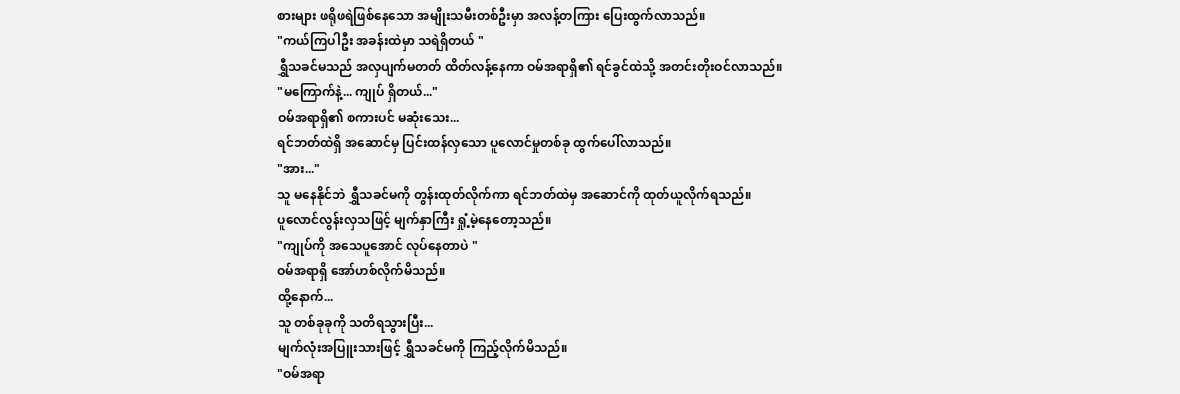စားများ ဖရိုဖရဲဖြစ်နေသော အမျိုးသမီးတစ်ဦးမှာ အလန့်တကြား ပြေးထွက်လာသည်။
"ကယ်ကြပါဦး အခန်းထဲမှာ သရဲရှိတယ် "
ရွှီသခင်မသည် အလှပျက်မတတ် ထိတ်လန့်နေကာ ဝမ်အရာရှိ၏ ရင်ခွင်ထဲသို့ အတင်းတိုးဝင်လာသည်။
"မကြောက်နဲ့... ကျုပ် ရှိတယ်..."
ဝမ်အရာရှိ၏ စကားပင် မဆုံးသေး...
ရင်ဘတ်ထဲရှိ အဆောင်မှ ပြင်းထန်လှသော ပူလောင်မှုတစ်ခု ထွက်ပေါ်လာသည်။
"အား..."
သူ မနေနိုင်ဘဲ ရွှီသခင်မကို တွန်းထုတ်လိုက်ကာ ရင်ဘတ်ထဲမှ အဆောင်ကို ထုတ်ယူလိုက်ရသည်။
ပူလောင်လွန်းလှသဖြင့် မျက်နှာကြီး ရှုံ့မဲ့နေတော့သည်။
"ကျုပ်ကို အသေပူအောင် လုပ်နေတာပဲ "
ဝမ်အရာရှိ အော်ဟစ်လိုက်မိသည်။
ထို့နောက်...
သူ တစ်ခုခုကို သတိရသွားပြီး...
မျက်လုံးအပြူးသားဖြင့် ရွှီသခင်မကို ကြည့်လိုက်မိသည်။
"ဝမ်အရာ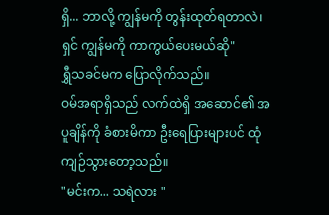ရှိ... ဘာလို့ ကျွန်မကို တွန်းထုတ်ရတာလဲ၊ ရှင် ကျွန်မကို ကာကွယ်ပေးမယ်ဆို"
ရွှီသခင်မက ပြောလိုက်သည်။
ဝမ်အရာရှိသည် လက်ထဲရှိ အဆောင်၏ အပူချိန်ကို ခံစားမိကာ ဦးရေပြားများပင် ထုံကျဉ်သွားတော့သည်။
"မင်းက... သရဲလား "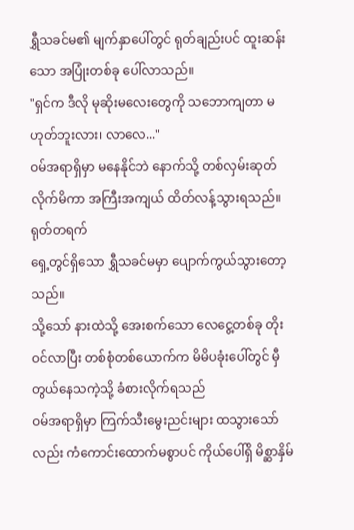ရွှီသခင်မ၏ မျက်နှာပေါ်တွင် ရုတ်ချည်းပင် ထူးဆန်းသော အပြုံးတစ်ခု ပေါ်လာသည်။
"ရှင်က ဒီလို မုဆိုးမလေးတွေကို သဘောကျတာ မဟုတ်ဘူးလား၊ လာလေ..."
ဝမ်အရာရှိမှာ မနေနိုင်ဘဲ နောက်သို့ တစ်လှမ်းဆုတ်လိုက်မိကာ အကြီးအကျယ် ထိတ်လန့်သွားရသည်။
ရုတ်တရက်
ရှေ့တွင်ရှိသော ရွှီသခင်မမှာ ပျောက်ကွယ်သွားတော့သည်။
သို့သော် နားထဲသို့ အေးစက်သော လေငွေ့တစ်ခု တိုးဝင်လာပြီး တစ်စုံတစ်ယောက်က မိမိပခုံးပေါ်တွင် မှီတွယ်နေသကဲ့သို့ ခံစားလိုက်ရသည်
ဝမ်အရာရှိမှာ ကြက်သီးမွေးညင်းများ ထသွားသော်လည်း ကံကောင်းထောက်မစွာပင် ကိုယ်ပေါ်ရှိ မိစ္ဆာနှိမ်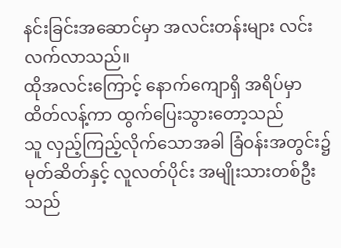နင်းခြင်းအဆောင်မှာ အလင်းတန်းများ လင်းလက်လာသည်။
ထိုအလင်းကြောင့် နောက်ကျောရှိ အရိပ်မှာ ထိတ်လန့်ကာ ထွက်ပြေးသွားတော့သည်
သူ လှည့်ကြည့်လိုက်သောအခါ ခြံဝန်းအတွင်း၌ မုတ်ဆိတ်နှင့် လူလတ်ပိုင်း အမျိုးသားတစ်ဦးသည်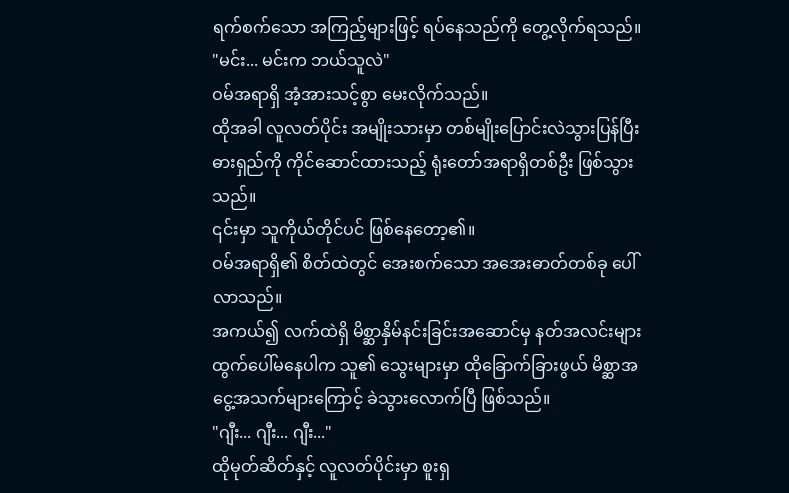ရက်စက်သော အကြည့်များဖြင့် ရပ်နေသည်ကို တွေ့လိုက်ရသည်။
"မင်း... မင်းက ဘယ်သူလဲ"
ဝမ်အရာရှိ အံ့အားသင့်စွာ မေးလိုက်သည်။
ထိုအခါ လူလတ်ပိုင်း အမျိုးသားမှာ တစ်မျိုးပြောင်းလဲသွားပြန်ပြီး ဓားရှည်ကို ကိုင်ဆောင်ထားသည့် ရုံးတော်အရာရှိတစ်ဦး ဖြစ်သွားသည်။
၎င်းမှာ သူကိုယ်တိုင်ပင် ဖြစ်နေတော့၏။
ဝမ်အရာရှိ၏ စိတ်ထဲတွင် အေးစက်သော အအေးဓာတ်တစ်ခု ပေါ်လာသည်။
အကယ်၍ လက်ထဲရှိ မိစ္ဆာနှိမ်နင်းခြင်းအဆောင်မှ နတ်အလင်းများ ထွက်ပေါ်မနေပါက သူ၏ သွေးများမှာ ထိုခြောက်ခြားဖွယ် မိစ္ဆာအငွေ့အသက်များကြောင့် ခဲသွားလောက်ပြီ ဖြစ်သည်။
"ဂျီး... ဂျီး... ဂျီး..."
ထိုမုတ်ဆိတ်နှင့် လူလတ်ပိုင်းမှာ စူးရှ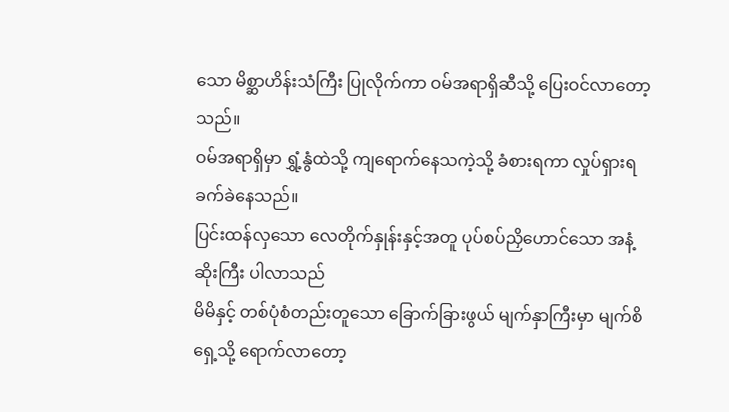သော မိစ္ဆာဟိန်းသံကြီး ပြုလိုက်ကာ ဝမ်အရာရှိဆီသို့ ပြေးဝင်လာတော့သည်။
ဝမ်အရာရှိမှာ ရွှံ့နွံထဲသို့ ကျရောက်နေသကဲ့သို့ ခံစားရကာ လှုပ်ရှားရခက်ခဲနေသည်။
ပြင်းထန်လှသော လေတိုက်နှုန်းနှင့်အတူ ပုပ်စပ်ညှိဟောင်သော အနံ့ဆိုးကြီး ပါလာသည်
မိမိနှင့် တစ်ပုံစံတည်းတူသော ခြောက်ခြားဖွယ် မျက်နှာကြီးမှာ မျက်စိရှေ့သို့ ရောက်လာတော့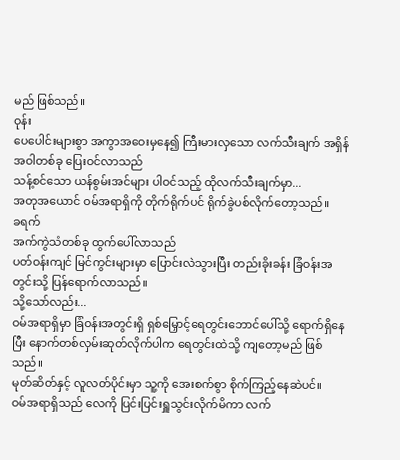မည် ဖြစ်သည်။
ဝုန်း
ပေပေါင်းများစွာ အကွာအဝေးမှနေ၍ ကြီးမားလှသော လက်သီးချက် အရှိန်အဝါတစ်ခု ပြေးဝင်လာသည်
သန့်စင်သော ယန်စွမ်းအင်များ ပါဝင်သည့် ထိုလက်သီးချက်မှာ...
အတုအယောင် ဝမ်အရာရှိကို တိုက်ရိုက်ပင် ရိုက်ခွဲပစ်လိုက်တော့သည်။
ခရက်
အက်ကွဲသံတစ်ခု ထွက်ပေါ်လာသည်
ပတ်ဝန်းကျင် မြင်ကွင်းများမှာ ပြောင်းလဲသွားပြီး တည်းခိုးခန်း ခြံဝန်းအတွင်းသို့ ပြန်ရောက်လာသည်။
သို့သော်လည်း...
ဝမ်အရာရှိမှာ ခြံဝန်းအတွင်းရှိ ရှစ်မြှောင့်ရေတွင်းဘောင်ပေါ်သို့ ရောက်ရှိနေပြီး နောက်တစ်လှမ်းဆုတ်လိုက်ပါက ရေတွင်းထဲသို့ ကျတော့မည် ဖြစ်သည်။
မုတ်ဆိတ်နှင့် လူလတ်ပိုင်းမှာ သူ့ကို အေးစက်စွာ စိုက်ကြည့်နေဆဲပင်။
ဝမ်အရာရှိသည် လေကို ပြင်းပြင်းရှူသွင်းလိုက်မိကာ လက်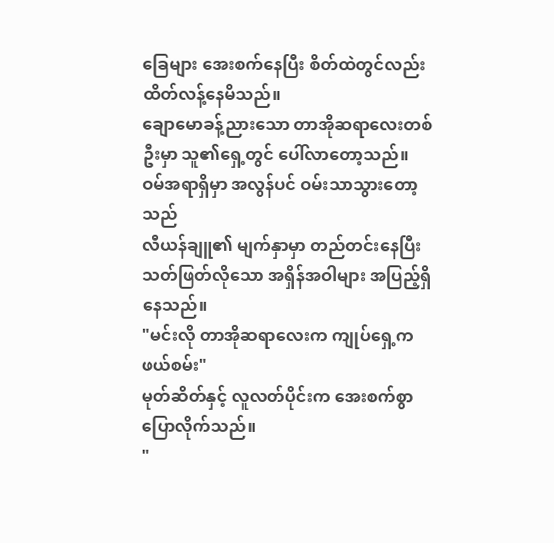ခြေများ အေးစက်နေပြီး စိတ်ထဲတွင်လည်း ထိတ်လန့်နေမိသည်။
ချောမောခန့်ညားသော တာအိုဆရာလေးတစ်ဦးမှာ သူ၏ရှေ့တွင် ပေါ်လာတော့သည်။
ဝမ်အရာရှိမှာ အလွန်ပင် ဝမ်းသာသွားတော့သည်
လီယန်ချူ၏ မျက်နှာမှာ တည်တင်းနေပြီး သတ်ဖြတ်လိုသော အရှိန်အဝါများ အပြည့်ရှိနေသည်။
"မင်းလို တာအိုဆရာလေးက ကျုပ်ရှေ့က ဖယ်စမ်း"
မုတ်ဆိတ်နှင့် လူလတ်ပိုင်းက အေးစက်စွာ ပြောလိုက်သည်။
"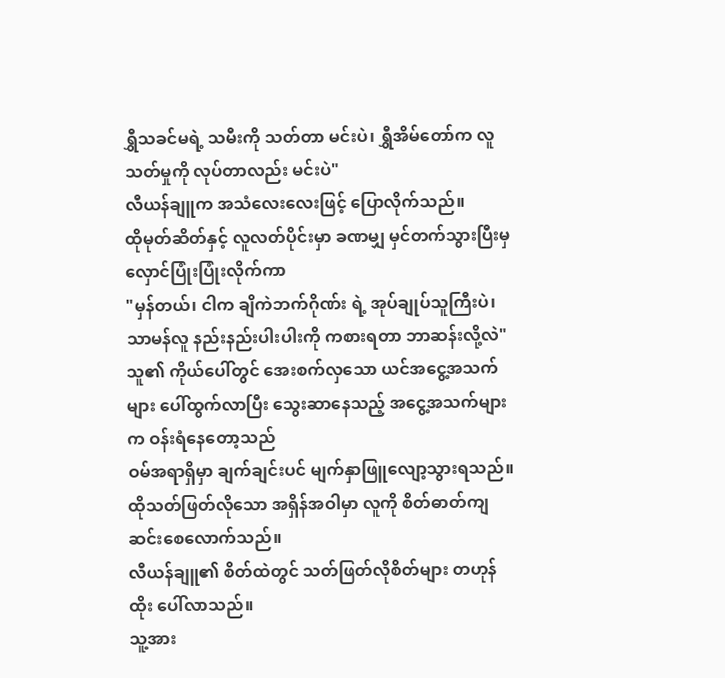ရွှီသခင်မရဲ့ သမီးကို သတ်တာ မင်းပဲ၊ ရွှီအိမ်တော်က လူသတ်မှုကို လုပ်တာလည်း မင်းပဲ"
လီယန်ချူက အသံလေးလေးဖြင့် ပြောလိုက်သည်။
ထိုမုတ်ဆိတ်နှင့် လူလတ်ပိုင်းမှာ ခဏမျှ မှင်တက်သွားပြီးမှ လှောင်ပြုံးပြုံးလိုက်ကာ
"မှန်တယ်၊ ငါက ချိကဲဘက်ဂိုဏ်း ရဲ့ အုပ်ချုပ်သူကြီးပဲ၊ သာမန်လူ နည်းနည်းပါးပါးကို ကစားရတာ ဘာဆန်းလို့လဲ"
သူ၏ ကိုယ်ပေါ်တွင် အေးစက်လှသော ယင်အငွေ့အသက်များ ပေါ်ထွက်လာပြီး သွေးဆာနေသည့် အငွေ့အသက်များက ဝန်းရံနေတော့သည်
ဝမ်အရာရှိမှာ ချက်ချင်းပင် မျက်နှာဖြူလျော့သွားရသည်။
ထိုသတ်ဖြတ်လိုသော အရှိန်အဝါမှာ လူကို စိတ်ဓာတ်ကျဆင်းစေလောက်သည်။
လီယန်ချူ၏ စိတ်ထဲတွင် သတ်ဖြတ်လိုစိတ်များ တဟုန်ထိုး ပေါ်လာသည်။
သူ့အား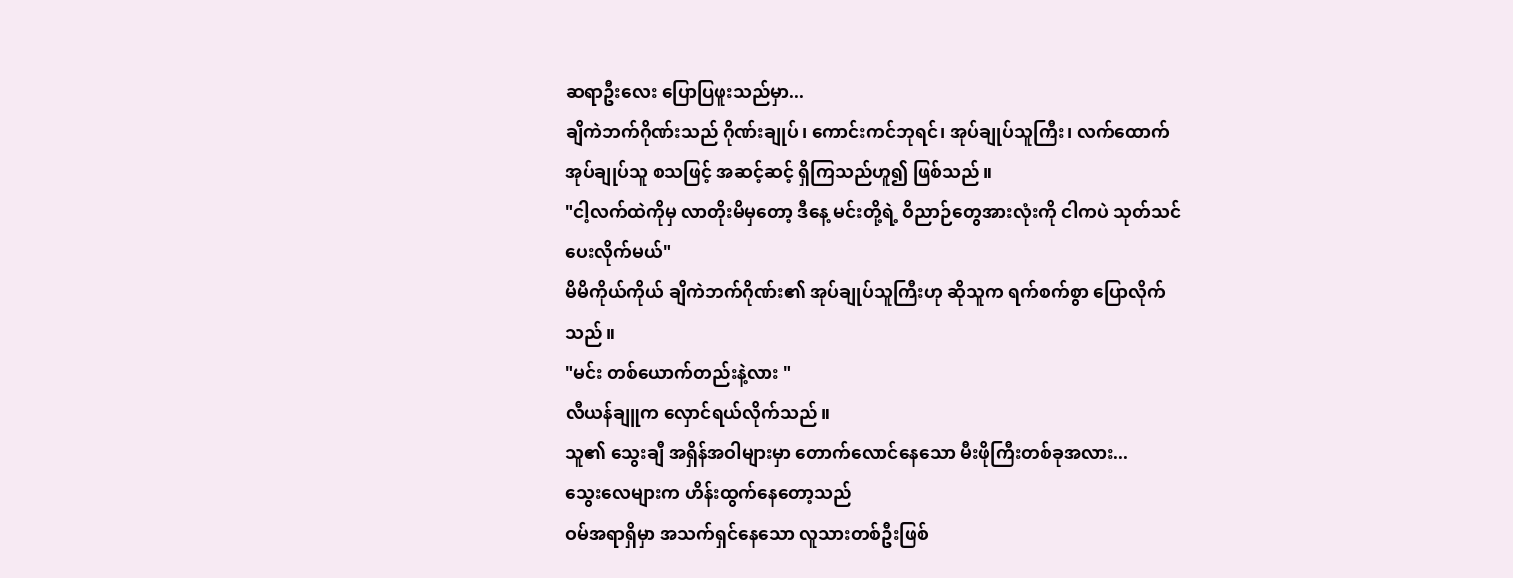ဆရာဦးလေး ပြောပြဖူးသည်မှာ...
ချိကဲဘက်ဂိုဏ်းသည် ဂိုဏ်းချုပ်၊ ကောင်းကင်ဘုရင်၊ အုပ်ချုပ်သူကြီး၊ လက်ထောက်အုပ်ချုပ်သူ စသဖြင့် အဆင့်ဆင့် ရှိကြသည်ဟူ၍ ဖြစ်သည်။
"ငါ့လက်ထဲကိုမှ လာတိုးမိမှတော့ ဒီနေ့ မင်းတို့ရဲ့ ဝိညာဉ်တွေအားလုံးကို ငါကပဲ သုတ်သင်ပေးလိုက်မယ်"
မိမိကိုယ်ကိုယ် ချိကဲဘက်ဂိုဏ်း၏ အုပ်ချုပ်သူကြီးဟု ဆိုသူက ရက်စက်စွာ ပြောလိုက်သည်။
"မင်း တစ်ယောက်တည်းနဲ့လား "
လီယန်ချူက လှောင်ရယ်လိုက်သည်။
သူ၏ သွေးချီ အရှိန်အဝါများမှာ တောက်လောင်နေသော မီးဖိုကြီးတစ်ခုအလား...
သွေးလေများက ဟိန်းထွက်နေတော့သည်
ဝမ်အရာရှိမှာ အသက်ရှင်နေသော လူသားတစ်ဦးဖြစ်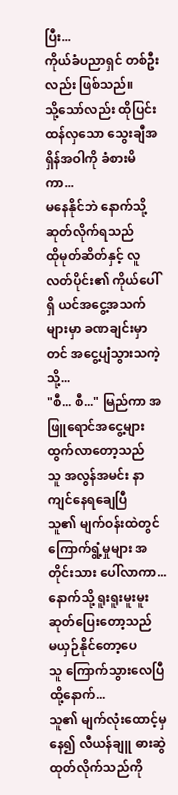ပြီး...
ကိုယ်ခံပညာရှင် တစ်ဦးလည်း ဖြစ်သည်။
သို့သော်လည်း ထိုပြင်းထန်လှသော သွေးချီအရှိန်အဝါကို ခံစားမိကာ...
မနေနိုင်ဘဲ နောက်သို့ ဆုတ်လိုက်ရသည်
ထိုမုတ်ဆိတ်နှင့် လူလတ်ပိုင်း၏ ကိုယ်ပေါ်ရှိ ယင်အငွေ့အသက်များမှာ ခဏချင်းမှာတင် အငွေ့ပျံသွားသကဲ့သို့...
"စီ... စီ..." မြည်ကာ အဖြူရောင်အငွေ့များ ထွက်လာတော့သည်
သူ အလွန်အမင်း နာကျင်နေရချေပြီ
သူ၏ မျက်ဝန်းထဲတွင် ကြောက်ရွံ့မှုများ အတိုင်းသား ပေါ်လာကာ...
နောက်သို့ ရူးရူးမူးမူး ဆုတ်ပြေးတော့သည်
မယှဉ်နိုင်တော့ပေ
သူ ကြောက်သွားလေပြီ
ထို့နောက်...
သူ၏ မျက်လုံးထောင့်မှနေ၍ လီယန်ချူ ဓားဆွဲထုတ်လိုက်သည်ကို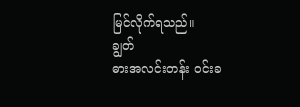မြင်လိုက်ရသည်။
ချွတ်
ဓားအလင်းတန်း ဝင်းခ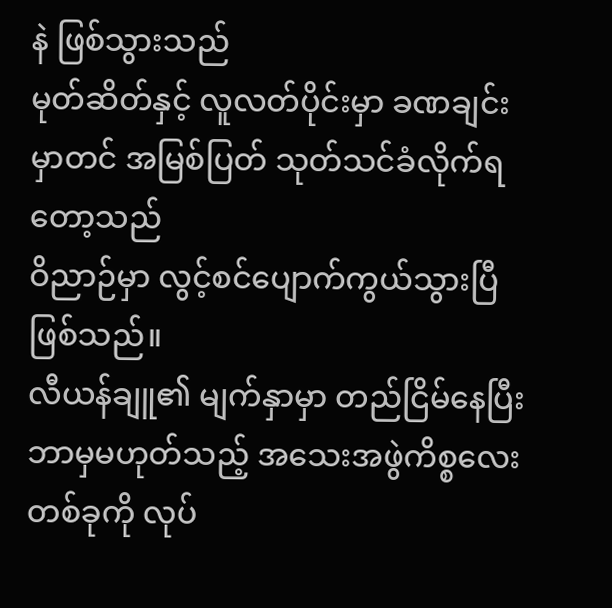နဲ ဖြစ်သွားသည်
မုတ်ဆိတ်နှင့် လူလတ်ပိုင်းမှာ ခဏချင်းမှာတင် အမြစ်ပြတ် သုတ်သင်ခံလိုက်ရတော့သည်
ဝိညာဉ်မှာ လွင့်စင်ပျောက်ကွယ်သွားပြီ ဖြစ်သည်။
လီယန်ချူ၏ မျက်နှာမှာ တည်ငြိမ်နေပြီး ဘာမှမဟုတ်သည့် အသေးအဖွဲကိစ္စလေးတစ်ခုကို လုပ်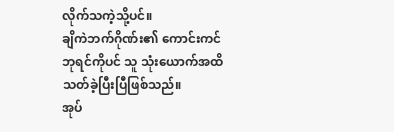လိုက်သကဲ့သို့ပင်။
ချိကဲဘက်ဂိုဏ်း၏ ကောင်းကင်ဘုရင်ကိုပင် သူ သုံးယောက်အထိ သတ်ခဲ့ပြီးပြီဖြစ်သည်။
အုပ်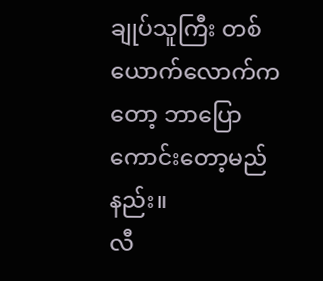ချုပ်သူကြီး တစ်ယောက်လောက်ကတော့ ဘာပြောကောင်းတော့မည်နည်း။
လီ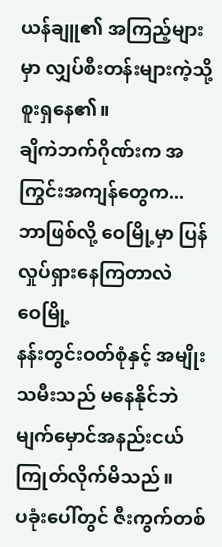ယန်ချူ၏ အကြည့်များမှာ လျှပ်စီးတန်းများကဲ့သို့ စူးရှနေ၏။
ချိကဲဘက်ဂိုဏ်းက အကြွင်းအကျန်တွေက...
ဘာဖြစ်လို့ ဝေမြို့မှာ ပြန်လှုပ်ရှားနေကြတာလဲ
ဝေမြို့
နန်းတွင်းဝတ်စုံနှင့် အမျိုးသမီးသည် မနေနိုင်ဘဲ မျက်မှောင်အနည်းငယ် ကြုတ်လိုက်မိသည်။
ပခုံးပေါ်တွင် ဇီးကွက်တစ်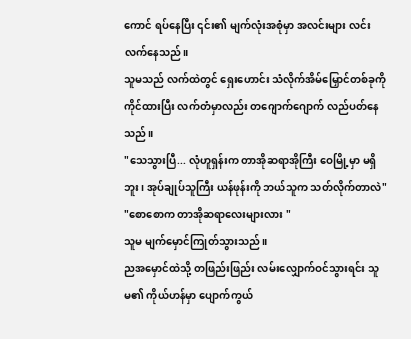ကောင် ရပ်နေပြီး ၎င်း၏ မျက်လုံးအစုံမှာ အလင်းများ လင်းလက်နေသည်။
သူမသည် လက်ထဲတွင် ရှေးဟောင်း သံလိုက်အိမ်မြှောင်တစ်ခုကို ကိုင်ထားပြီး လက်တံမှာလည်း တဂျောက်ဂျောက် လည်ပတ်နေသည်။
"သေသွားပြီ... လုံဟူရှန်းက တာအိုဆရာအိုကြီး ဝေမြို့မှာ မရှိဘူး၊ အုပ်ချုပ်သူကြီး ယန်ဖုန်းကို ဘယ်သူက သတ်လိုက်တာလဲ"
"စောစောက တာအိုဆရာလေးများလား "
သူမ မျက်မှောင်ကြုတ်သွားသည်။
ညအမှောင်ထဲသို့ တဖြည်းဖြည်း လမ်းလျှောက်ဝင်သွားရင်း သူမ၏ ကိုယ်ဟန်မှာ ပျောက်ကွယ်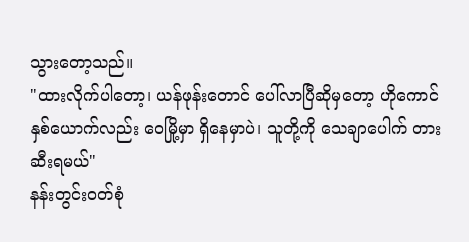သွားတော့သည်။
"ထားလိုက်ပါတော့၊ ယန်ဖုန်းတောင် ပေါ်လာပြီဆိုမှတော့ ဟိုကောင် နှစ်ယောက်လည်း ဝေမြို့မှာ ရှိနေမှာပဲ၊ သူတို့ကို သေချာပေါက် တားဆီးရမယ်"
နန်းတွင်းဝတ်စုံ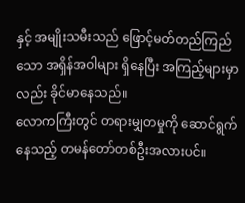နှင့် အမျိုးသမီးသည် ဖြောင့်မတ်တည်ကြည်သော အရှိန်အဝါများ ရှိနေပြီး အကြည့်များမှာလည်း ခိုင်မာနေသည်။
လောကကြီးတွင် တရားမျှတမှုကို ဆောင်ရွက်နေသည့် တမန်တော်တစ်ဦးအလားပင်။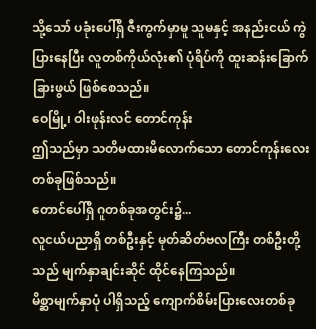သို့သော် ပခုံးပေါ်ရှိ ဇီးကွက်မှာမူ သူမနှင့် အနည်းငယ် ကွဲပြားနေပြီး လူတစ်ကိုယ်လုံး၏ ပုံရိပ်ကို ထူးဆန်းခြောက်ခြားဖွယ် ဖြစ်စေသည်။
ဝေမြို့၊ ဝါးဖုန်းလင် တောင်ကုန်း
ဤသည်မှာ သတိမထားမိလောက်သော တောင်ကုန်းလေး တစ်ခုဖြစ်သည်။
တောင်ပေါ်ရှိ ဂူတစ်ခုအတွင်း၌...
လူငယ်ပညာရှိ တစ်ဦးနှင့် မုတ်ဆိတ်ဗလကြီး တစ်ဦးတို့သည် မျက်နှာချင်းဆိုင် ထိုင်နေကြသည်။
မိစ္ဆာမျက်နှာပုံ ပါရှိသည့် ကျောက်စိမ်းပြားလေးတစ်ခု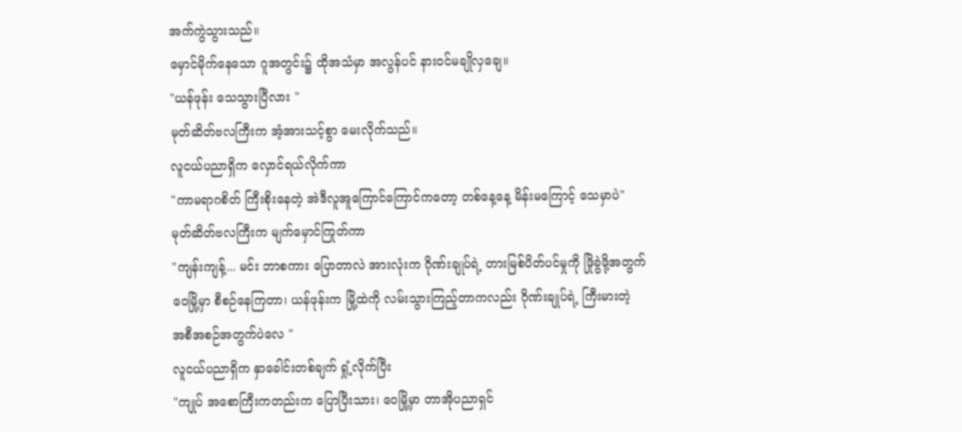အက်ကွဲသွားသည်။
မှောင်မိုက်နေသော ဂူအတွင်း၌ ထိုအသံမှာ အလွန်ပင် နားဝင်မချိုလှချေ။
"ယန်ဖုန်း သေသွားပြီလား "
မုတ်ဆိတ်ဗလကြီးက အံ့အားသင့်စွာ မေးလိုက်သည်။
လူငယ်ပညာရှိက လှောင်ရယ်လိုက်ကာ
"ကာမရာဂစိတ် ကြီးစိုးနေတဲ့ အဲဒီလူအူကြောင်ကြောင်ကတော့ တစ်နေ့နေ့ မိန်းမကြောင့် သေမှာပဲ"
မုတ်ဆိတ်ဗလကြီးက မျက်မှောင်ကြုတ်ကာ
"ကျန်းကျန့်... မင်း ဘာစကား ပြောတာလဲ အားလုံးက ဂိုဏ်းချုပ်ရဲ့ တားမြစ်ပိတ်ပင်မှုကို ဖြိုခွဲဖို့အတွက် ဝေမြို့မှာ စီစဉ်နေကြတာ၊ ယန်ဖုန်းက မြို့ထဲကို လမ်းသွားကြည့်တာကလည်း ဂိုဏ်းချုပ်ရဲ့ ကြီးမားတဲ့ အစီအစဉ်အတွက်ပဲလေ "
လူငယ်ပညာရှိက နှာခေါင်းတစ်ချက် ရှုံ့လိုက်ပြီး
"ကျုပ် အစောကြီးကတည်းက ပြောပြီးသား၊ ဝေမြို့မှာ တာအိုပညာရှင်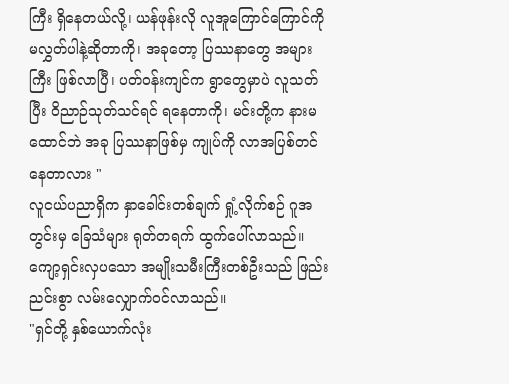ကြီး ရှိနေတယ်လို့၊ ယန်ဖုန်းလို လူအူကြောင်ကြောင်ကို မလွှတ်ပါနဲ့ဆိုတာကို၊ အခုတော့ ပြဿနာတွေ အများကြီး ဖြစ်လာပြီ၊ ပတ်ဝန်းကျင်က ရွာတွေမှာပဲ လူသတ်ပြီး ဝိညာဉ်သုတ်သင်ရင် ရနေတာကို၊ မင်းတို့က နားမထောင်ဘဲ အခု ပြဿနာဖြစ်မှ ကျုပ်ကို လာအပြစ်တင်နေတာလား "
လူငယ်ပညာရှိက နှာခေါင်းတစ်ချက် ရှုံ့လိုက်စဉ် ဂူအတွင်းမှ ခြေသံများ ရုတ်တရက် ထွက်ပေါ်လာသည်။
ကျော့ရှင်းလှပသော အမျိုးသမီးကြီးတစ်ဦးသည် ဖြည်းညင်းစွာ လမ်းလျှောက်ဝင်လာသည်။
"ရှင်တို့ နှစ်ယောက်လုံး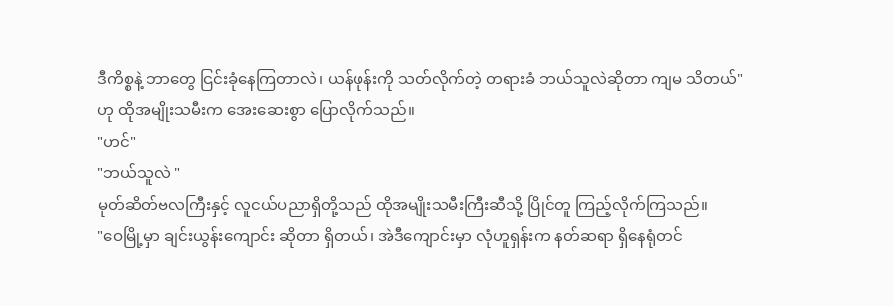ဒီကိစ္စနဲ့ ဘာတွေ ငြင်းခုံနေကြတာလဲ၊ ယန်ဖုန်းကို သတ်လိုက်တဲ့ တရားခံ ဘယ်သူလဲဆိုတာ ကျမ သိတယ်"
ဟု ထိုအမျိုးသမီးက အေးဆေးစွာ ပြောလိုက်သည်။
"ဟင်"
"ဘယ်သူလဲ "
မုတ်ဆိတ်ဗလကြီးနှင့် လူငယ်ပညာရှိတို့သည် ထိုအမျိုးသမီးကြီးဆီသို့ ပြိုင်တူ ကြည့်လိုက်ကြသည်။
"ဝေမြို့မှာ ချင်းယွန်းကျောင်း ဆိုတာ ရှိတယ်၊ အဲဒီကျောင်းမှာ လုံဟူရှန်းက နတ်ဆရာ ရှိနေရုံတင်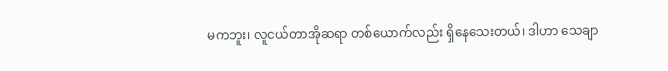မကဘူး၊ လူငယ်တာအိုဆရာ တစ်ယောက်လည်း ရှိနေသေးတယ်၊ ဒါဟာ သေချာ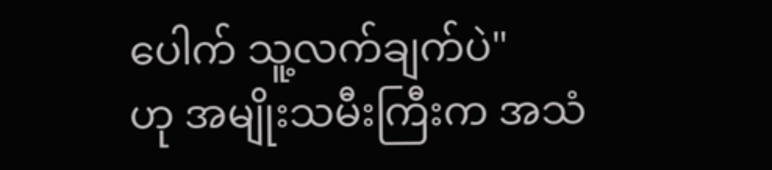ပေါက် သူ့လက်ချက်ပဲ"
ဟု အမျိုးသမီးကြီးက အသံ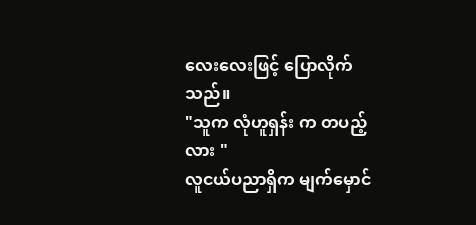လေးလေးဖြင့် ပြောလိုက်သည်။
"သူက လုံဟူရှန်း က တပည့်လား "
လူငယ်ပညာရှိက မျက်မှောင်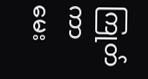ကြုတ်ကာ မေး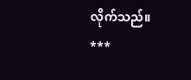လိုက်သည်။
***